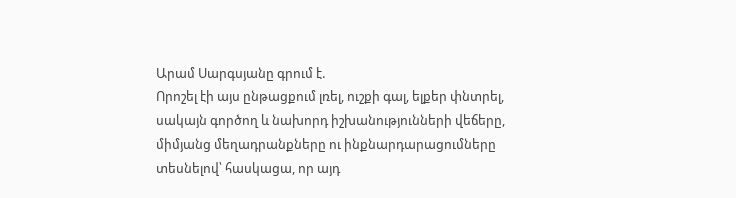Արամ Սարգսյանը գրում է.
Որոշել էի այս ընթացքում լռել, ուշքի գալ, ելքեր փնտրել, սակայն գործող և նախորդ իշխանությունների վեճերը, միմյանց մեղադրանքները ու ինքնարդարացումները տեսնելով՝ հասկացա, որ այդ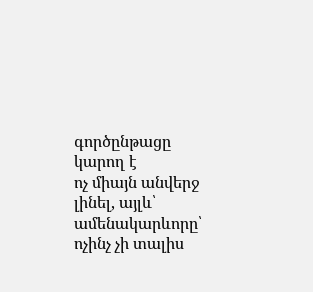գործընթացը կարող է
ոչ միայն անվերջ լինել, այլև՝ ամենակարևորը՝ ոչինչ չի տալիս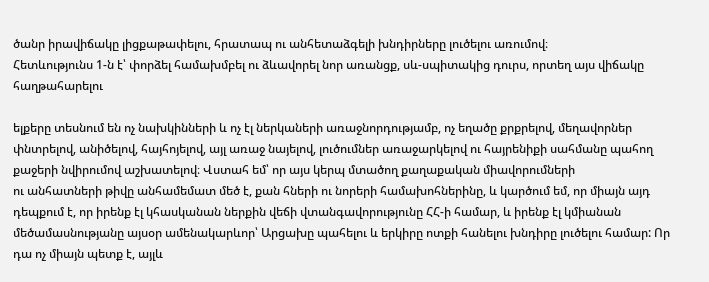ծանր իրավիճակը լիցքաթափելու, հրատապ ու անհետաձգելի խնդիրները լուծելու առումով։
Հետևությունս 1-ն է՝ փորձել համախմբել ու ձևավորել նոր առանցք, սև-սպիտակից դուրս, որտեղ այս վիճակը հաղթահարելու

ելքերը տեսնում են ոչ նախկինների և ոչ էլ ներկաների առաջնորդությամբ, ոչ եղածը քրքրելով, մեղավորներ փնտրելով, անիծելով, հայհոյելով, այլ առաջ նայելով, լուծումներ առաջարկելով ու հայրենիքի սահմանը պահող քաջերի նվիրումով աշխատելով։ Վստահ եմ՝ որ այս կերպ մտածող քաղաքական միավորումների
ու անհատների թիվը անհամեմատ մեծ է, քան հների ու նորերի համախոհներինը, և կարծում եմ, որ միայն այդ դեպքում է, որ իրենք էլ կհասկանան ներքին վեճի վտանգավորությունը ՀՀ-ի համար, և իրենք էլ կմիանան մեծամասնությանը այսօր ամենակարևոր՝ Արցախը պահելու և երկիրը ոտքի հանելու խնդիրը լուծելու համար: Որ դա ոչ միայն պետք է, այլև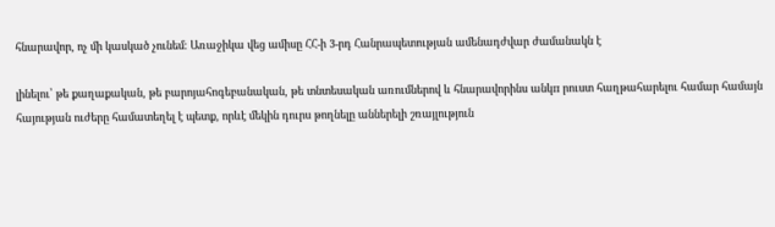հնարավոր, ոչ մի կասկած չունեմ։ Առաջիկա վեց ամիսը ՀՀ-ի 3-րդ Հանրապետության ամենադժվար ժամանակն է

լինելու՝ թե քաղաքական, թե բարոյահոգեբանական, թե տնտեսական առումներով և հնարավորինս անկп րուստ հաղթահարելու համար համայն հայության ուժերը համատեղել է պետք, որևէ մեկին դուրս թողնելը աններելի շռայլություն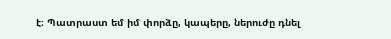է։ Պատրաստ եմ իմ փորձը, կապերը, ներուժը դնել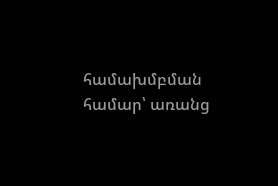համախմբման համար՝ առանց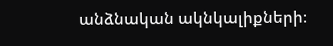անձնական ակնկալիքների։